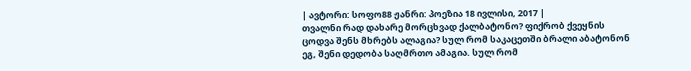| ავტორი: სოფო88 ჟანრი: პოეზია 18 ივლისი, 2017 |
თვალნი რად დახარე მორცხვად ქალბატონო? ფიქრობ ქვეყნის ცოდვა შენს მხრებს ალაგია? სულ რომ საკაცეთში ბრალი აბატონონ ეგ, შენი დედობა საღმრთო ამაგია. სულ რომ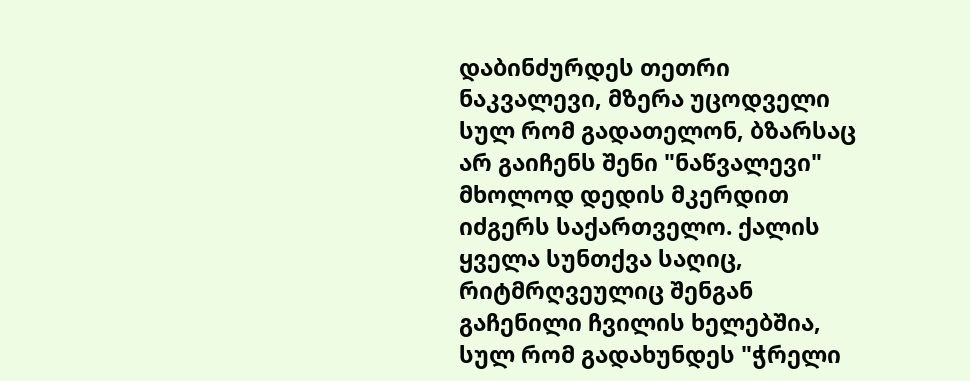დაბინძურდეს თეთრი ნაკვალევი, მზერა უცოდველი სულ რომ გადათელონ, ბზარსაც არ გაიჩენს შენი "ნაწვალევი" მხოლოდ დედის მკერდით იძგერს საქართველო. ქალის ყველა სუნთქვა საღიც, რიტმრღვეულიც შენგან გაჩენილი ჩვილის ხელებშია, სულ რომ გადახუნდეს "ჭრელი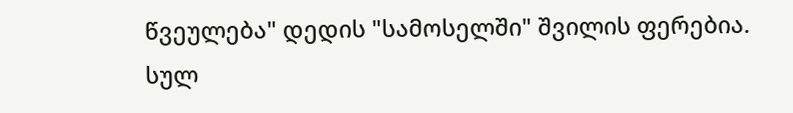წვეულება" დედის "სამოსელში" შვილის ფერებია. სულ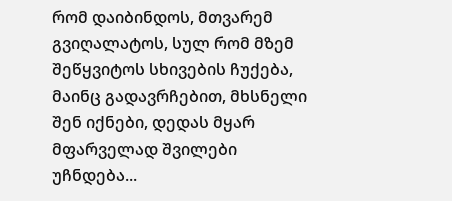რომ დაიბინდოს, მთვარემ გვიღალატოს, სულ რომ მზემ შეწყვიტოს სხივების ჩუქება, მაინც გადავრჩებით, მხსნელი შენ იქნები, დედას მყარ მფარველად შვილები უჩნდება...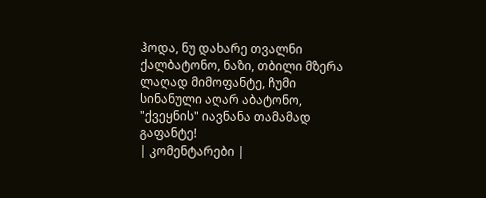ჰოდა, ნუ დახარე თვალნი ქალბატონო, ნაზი, თბილი მზერა ლაღად მიმოფანტე, ჩუმი სინანული აღარ აბატონო, "ქვეყნის" იავნანა თამამად გაფანტე!
| კომენტარები |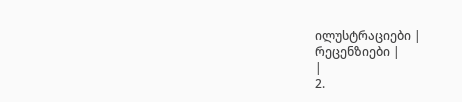ილუსტრაციები |
რეცენზიები |
|
2.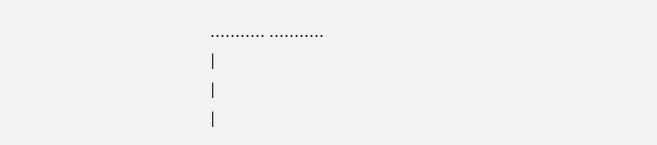........... ...........
|
|
|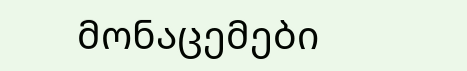მონაცემები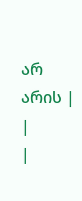არ არის |
|
|